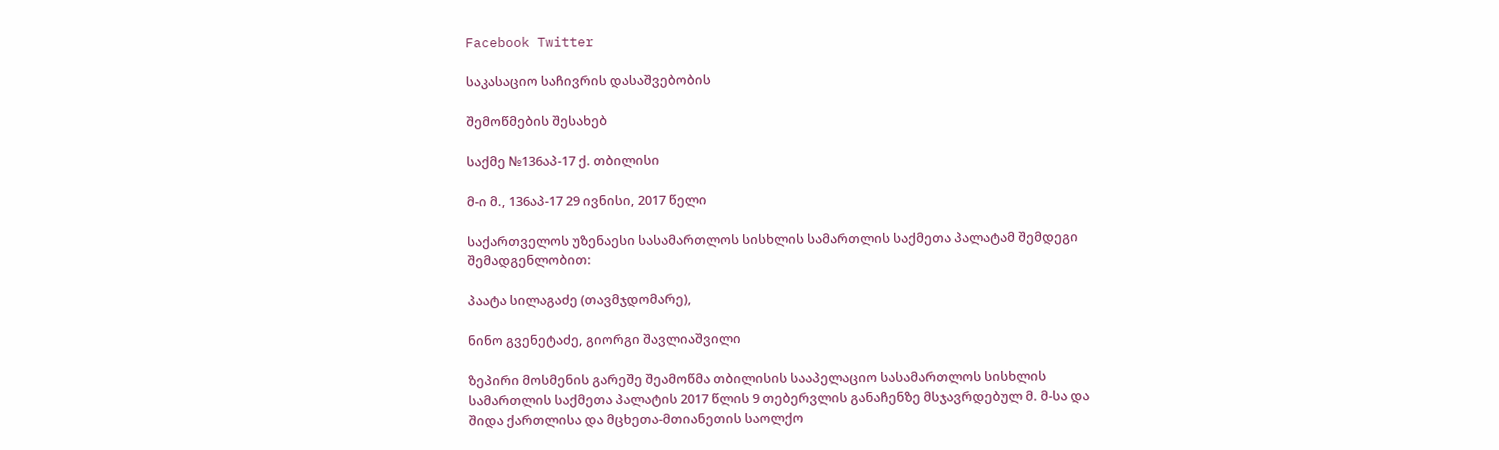Facebook Twitter

საკასაციო საჩივრის დასაშვებობის

შემოწმების შესახებ

საქმე №136აპ-17 ქ. თბილისი

მ-ი მ., 136აპ-17 29 ივნისი, 2017 წელი

საქართველოს უზენაესი სასამართლოს სისხლის სამართლის საქმეთა პალატამ შემდეგი შემადგენლობით:

პაატა სილაგაძე (თავმჯდომარე),

ნინო გვენეტაძე, გიორგი შავლიაშვილი

ზეპირი მოსმენის გარეშე შეამოწმა თბილისის სააპელაციო სასამართლოს სისხლის სამართლის საქმეთა პალატის 2017 წლის 9 თებერვლის განაჩენზე მსჯავრდებულ მ. მ-სა და შიდა ქართლისა და მცხეთა-მთიანეთის საოლქო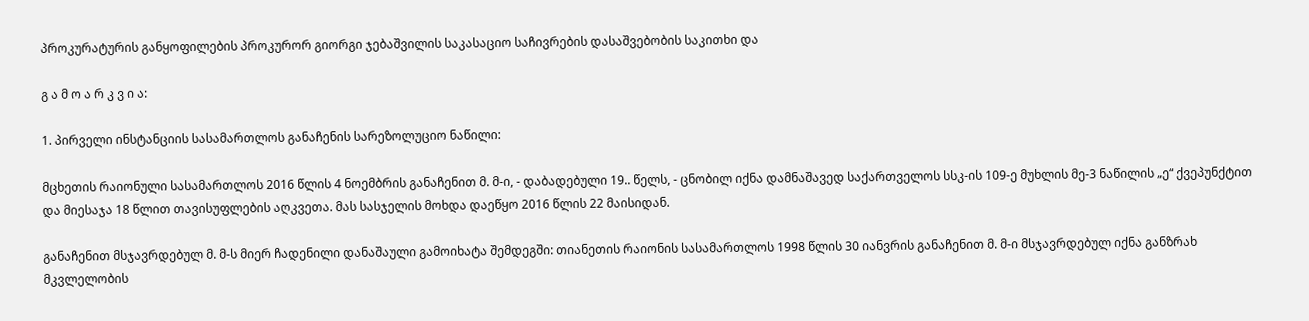პროკურატურის განყოფილების პროკურორ გიორგი ჯებაშვილის საკასაციო საჩივრების დასაშვებობის საკითხი და

გ ა მ ო ა რ კ ვ ი ა:

1. პირველი ინსტანციის სასამართლოს განაჩენის სარეზოლუციო ნაწილი:

მცხეთის რაიონული სასამართლოს 2016 წლის 4 ნოემბრის განაჩენით მ. მ-ი, - დაბადებული 19.. წელს, - ცნობილ იქნა დამნაშავედ საქართველოს სსკ-ის 109-ე მუხლის მე-3 ნაწილის „ე“ ქვეპუნქტით და მიესაჯა 18 წლით თავისუფლების აღკვეთა. მას სასჯელის მოხდა დაეწყო 2016 წლის 22 მაისიდან.

განაჩენით მსჯავრდებულ მ. მ-ს მიერ ჩადენილი დანაშაული გამოიხატა შემდეგში: თიანეთის რაიონის სასამართლოს 1998 წლის 30 იანვრის განაჩენით მ. მ-ი მსჯავრდებულ იქნა განზრახ მკვლელობის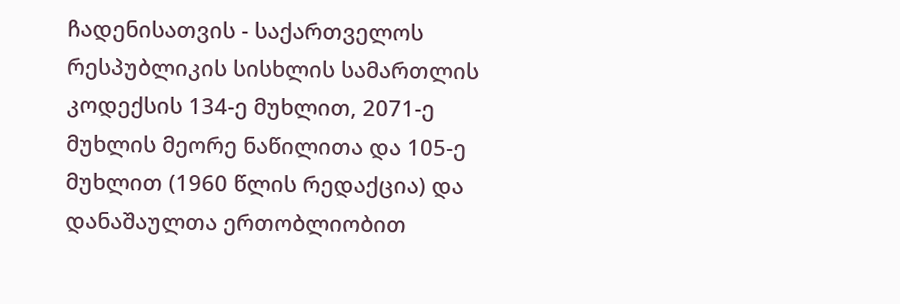ჩადენისათვის - საქართველოს რესპუბლიკის სისხლის სამართლის კოდექსის 134-ე მუხლით, 2071-ე მუხლის მეორე ნაწილითა და 105-ე მუხლით (1960 წლის რედაქცია) და დანაშაულთა ერთობლიობით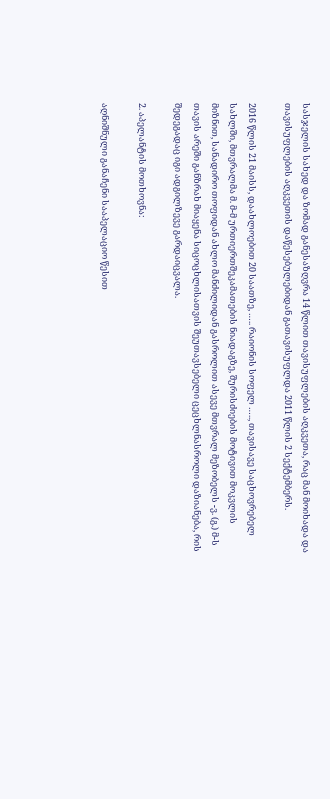სასჯელის სახედ და ზომად განესაზღვრა 14 წლით თავისუფლების აღკვეთა, რაც მან მოიხადა და თავისუფლების აღკვეთის დაწესებულებიდან გათავისუფლდა 2011 წლის 2 სექტემბერს.

2016 წლის 21 მაისს, დაახლოებით 20 საათზე, ….. რაიონის სოფელ ….., თავისავე საცხოვრებელ სახლში, მთვრალმა მ. მ-მ ურთიერთშეკამათების ნიადაგზე, შურისძიების მოტივით მოკვლის მიზნით, სანადირო თოფიდან ახლო მანძილიდან გასროლით ასევე მთვრალ მეზობელს -ვ. (გ.) მ-ს თავის არეში განზრახ მიაყენა სიცოცხლისათვის შეუთავსებელი ცეცხლნასროლი დაზიანება, რის შედეგადაც იგი ადგილზევე გარდაიცვალა.

2. აპელანტის მოთხოვნა:

აღნიშნული განაჩენი სააპელაციო წესით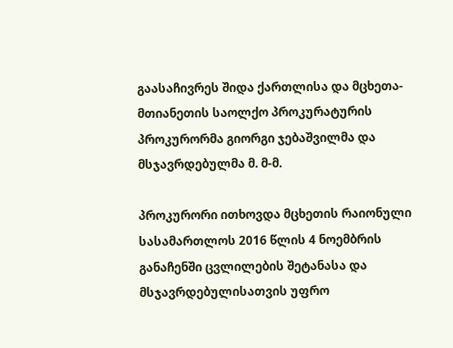გაასაჩივრეს შიდა ქართლისა და მცხეთა-მთიანეთის საოლქო პროკურატურის პროკურორმა გიორგი ჯებაშვილმა და მსჯავრდებულმა მ. მ-მ.

პროკურორი ითხოვდა მცხეთის რაიონული სასამართლოს 2016 წლის 4 ნოემბრის განაჩენში ცვლილების შეტანასა და მსჯავრდებულისათვის უფრო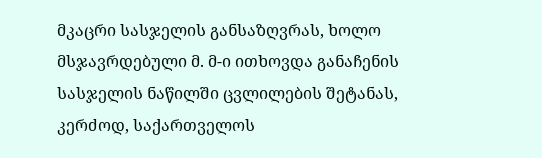მკაცრი სასჯელის განსაზღვრას, ხოლო მსჯავრდებული მ. მ-ი ითხოვდა განაჩენის სასჯელის ნაწილში ცვლილების შეტანას, კერძოდ, საქართველოს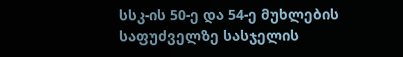სსკ-ის 50-ე და 54-ე მუხლების საფუძველზე სასჯელის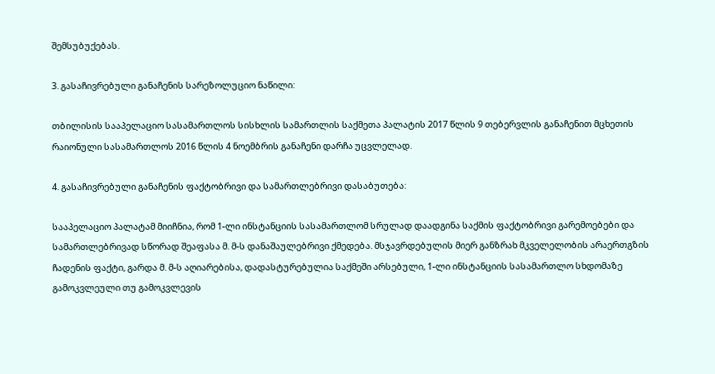შემსუბუქებას.

3. გასაჩივრებული განაჩენის სარეზოლუციო ნაწილი:

თბილისის სააპელაციო სასამართლოს სისხლის სამართლის საქმეთა პალატის 2017 წლის 9 თებერვლის განაჩენით მცხეთის რაიონული სასამართლოს 2016 წლის 4 ნოემბრის განაჩენი დარჩა უცვლელად.

4. გასაჩივრებული განაჩენის ფაქტობრივი და სამართლებრივი დასაბუთება:

სააპელაციო პალატამ მიიჩნია, რომ 1-ლი ინსტანციის სასამართლომ სრულად დაადგინა საქმის ფაქტობრივი გარემოებები და სამართლებრივად სწორად შეაფასა მ. მ-ს დანაშაულებრივი ქმედება. მსჯავრდებულის მიერ განზრახ მკველელობის არაერთგზის ჩადენის ფაქტი, გარდა მ. მ-ს აღიარებისა, დადასტურებულია საქმეში არსებული, 1-ლი ინსტანციის სასამართლო სხდომაზე გამოკვლეული თუ გამოკვლევის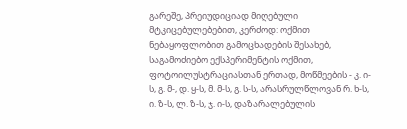გარეშე, პრეიუდიციად მიღებული მტკიცებულებებით, კერძოდ: ოქმით ნებაყოფლობით გამოცხადების შესახებ, საგამოძიებო ექსპერიმენტის ოქმით, ფოტოილუსტრაციასთან ერთად, მოწმეების - კ. ი-ს, გ. მ-, დ. ყ-ს, მ. მ-ს, გ. ს-ს, არასრულწლოვან რ. ხ-ს, ი. ზ-ს, ლ. ზ-ს, ჯ. ი-ს, დაზარალებულის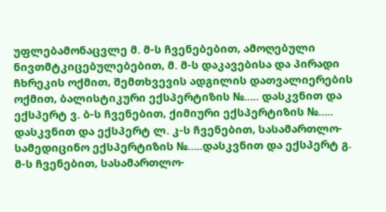უფლებამონაცვლე მ. მ-ს ჩვენებებით, ამოღებული ნივთმტკიცებულებებით, მ. მ-ს დაკავებისა და პირადი ჩხრეკის ოქმით, შემთხვევის ადგილის დათვალიერების ოქმით, ბალისტიკური ექსპერტიზის №….. დასკვნით და ექსპერტ ვ. ბ-ს ჩვენებით, ქიმიური ექსპერტიზის №….. დასკვნით და ექსპერტ ლ. კ-ს ჩვენებით, სასამართლო-სამედიცინო ექსპერტიზის №…..დასკვნით და ექსპერტ გ. მ-ს ჩვენებით, სასამართლო-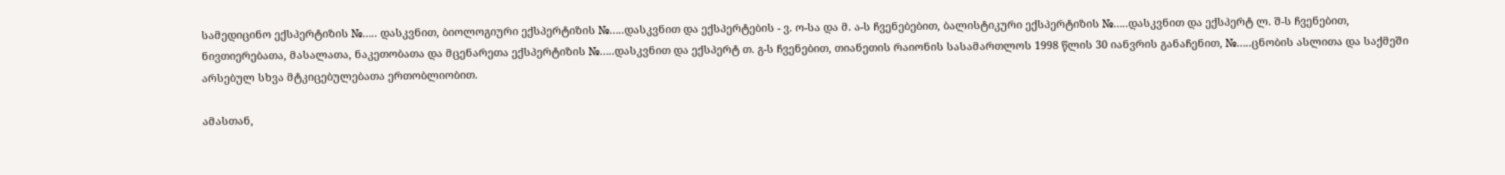სამედიცინო ექსპერტიზის №….. დასკვნით, ბიოლოგიური ექსპერტიზის №…..დასკვნით და ექსპერტების - ვ. ო-სა და მ. ა-ს ჩვენებებით, ბალისტიკური ექსპერტიზის №…..დასკვნით და ექსპერტ ლ. შ-ს ჩვენებით, ნივთიერებათა, მასალათა, ნაკეთობათა და მცენარეთა ექსპერტიზის №…..დასკვნით და ექსპერტ თ. გ-ს ჩვენებით, თიანეთის რაიონის სასამართლოს 1998 წლის 30 იანვრის განაჩენით, №…..ცნობის ასლითა და საქმეში არსებულ სხვა მტკიცებულებათა ერთობლიობით.

ამასთან,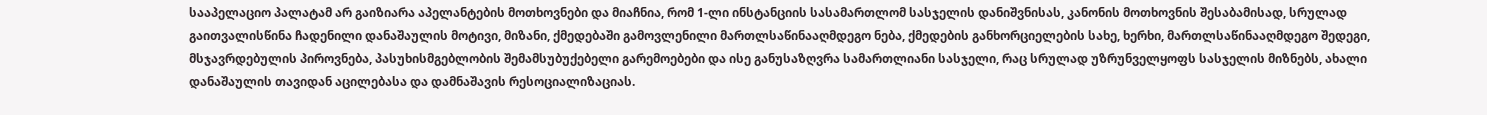სააპელაციო პალატამ არ გაიზიარა აპელანტების მოთხოვნები და მიაჩნია, რომ 1-ლი ინსტანციის სასამართლომ სასჯელის დანიშვნისას, კანონის მოთხოვნის შესაბამისად, სრულად გაითვალისწინა ჩადენილი დანაშაულის მოტივი, მიზანი, ქმედებაში გამოვლენილი მართლსაწინააღმდეგო ნება, ქმედების განხორციელების სახე, ხერხი, მართლსაწინააღმდეგო შედეგი, მსჯავრდებულის პიროვნება, პასუხისმგებლობის შემამსუბუქებელი გარემოებები და ისე განუსაზღვრა სამართლიანი სასჯელი, რაც სრულად უზრუნველყოფს სასჯელის მიზნებს, ახალი დანაშაულის თავიდან აცილებასა და დამნაშავის რესოციალიზაციას.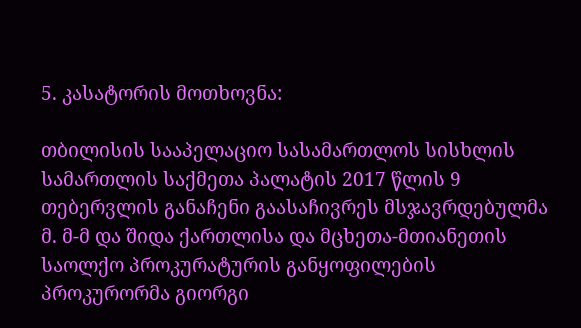5. კასატორის მოთხოვნა:

თბილისის სააპელაციო სასამართლოს სისხლის სამართლის საქმეთა პალატის 2017 წლის 9 თებერვლის განაჩენი გაასაჩივრეს მსჯავრდებულმა მ. მ-მ და შიდა ქართლისა და მცხეთა-მთიანეთის საოლქო პროკურატურის განყოფილების პროკურორმა გიორგი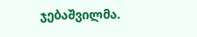ჯებაშვილმა.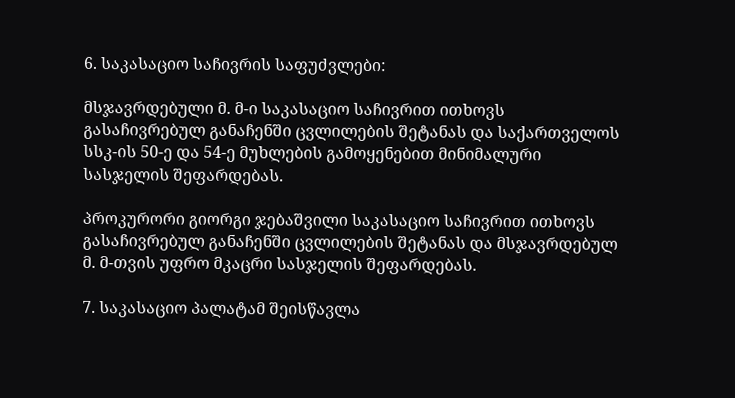6. საკასაციო საჩივრის საფუძვლები:

მსჯავრდებული მ. მ-ი საკასაციო საჩივრით ითხოვს გასაჩივრებულ განაჩენში ცვლილების შეტანას და საქართველოს სსკ-ის 50-ე და 54-ე მუხლების გამოყენებით მინიმალური სასჯელის შეფარდებას.

პროკურორი გიორგი ჯებაშვილი საკასაციო საჩივრით ითხოვს გასაჩივრებულ განაჩენში ცვლილების შეტანას და მსჯავრდებულ მ. მ-თვის უფრო მკაცრი სასჯელის შეფარდებას.

7. საკასაციო პალატამ შეისწავლა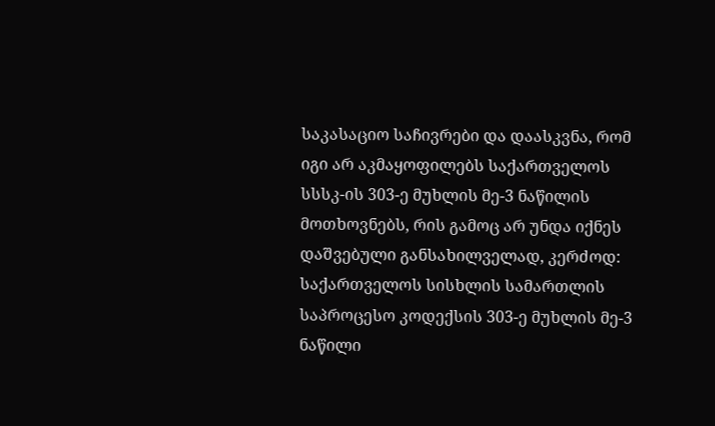საკასაციო საჩივრები და დაასკვნა, რომ იგი არ აკმაყოფილებს საქართველოს სსსკ-ის 303-ე მუხლის მე-3 ნაწილის მოთხოვნებს, რის გამოც არ უნდა იქნეს დაშვებული განსახილველად, კერძოდ: საქართველოს სისხლის სამართლის საპროცესო კოდექსის 303-ე მუხლის მე-3 ნაწილი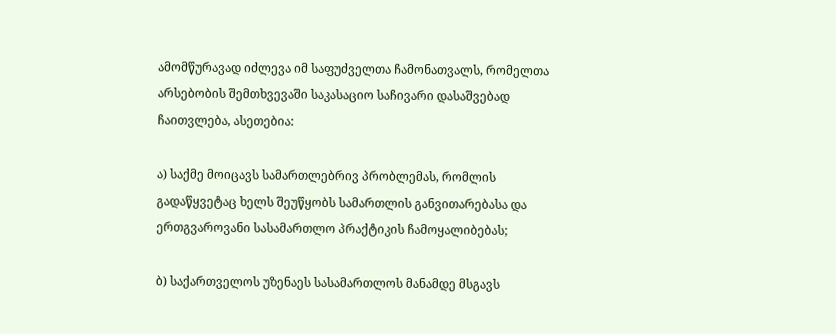ამომწურავად იძლევა იმ საფუძველთა ჩამონათვალს, რომელთა არსებობის შემთხვევაში საკასაციო საჩივარი დასაშვებად ჩაითვლება, ასეთებია:

ა) საქმე მოიცავს სამართლებრივ პრობლემას, რომლის გადაწყვეტაც ხელს შეუწყობს სამართლის განვითარებასა და ერთგვაროვანი სასამართლო პრაქტიკის ჩამოყალიბებას;

ბ) საქართველოს უზენაეს სასამართლოს მანამდე მსგავს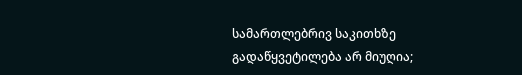სამართლებრივ საკითხზე გადაწყვეტილება არ მიუღია;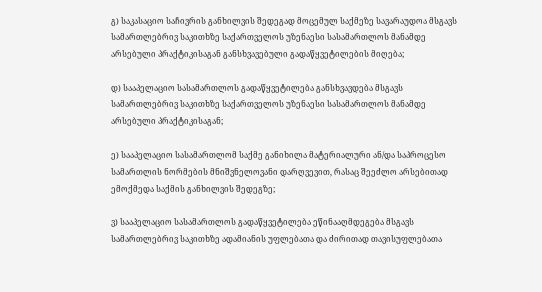გ) საკასაციო საჩივრის განხილვის შედეგად მოცემულ საქმეზე სავარაუდოა მსგავს სამართლებრივ საკითხზე საქართველოს უზენაესი სასამართლოს მანამდე არსებული პრაქტიკისაგან განსხვავებული გადაწყვეტილების მიღება;

დ) სააპელაციო სასამართლოს გადაწყვეტილება განსხვავდება მსგავს სამართლებრივ საკითხზე საქართველოს უზენაესი სასამართლოს მანამდე არსებული პრაქტიკისაგან;

ე) სააპელაციო სასამართლომ საქმე განიხილა მატერიალური ან/და საპროცესო სამართლის ნორმების მნიშვნელოვანი დარღვევით, რასაც შეეძლო არსებითად ემოქმედა საქმის განხილვის შედეგზე;

ვ) სააპელაციო სასამართლოს გადაწყვეტილება ეწინააღმდეგება მსგავს სამართლებრივ საკითხზე ადამიანის უფლებათა და ძირითად თავისუფლებათა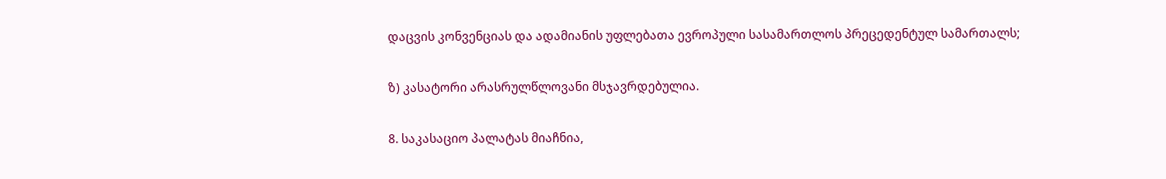დაცვის კონვენციას და ადამიანის უფლებათა ევროპული სასამართლოს პრეცედენტულ სამართალს;

ზ) კასატორი არასრულწლოვანი მსჯავრდებულია.

8. საკასაციო პალატას მიაჩნია,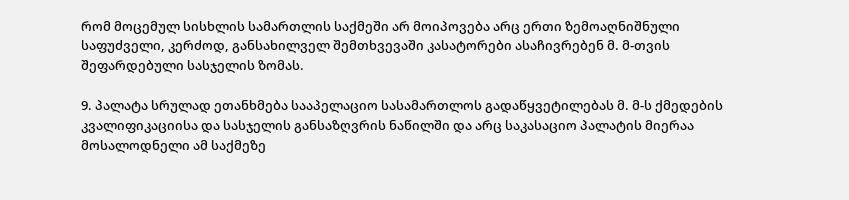რომ მოცემულ სისხლის სამართლის საქმეში არ მოიპოვება არც ერთი ზემოაღნიშნული საფუძველი, კერძოდ, განსახილველ შემთხვევაში კასატორები ასაჩივრებენ მ. მ-თვის შეფარდებული სასჯელის ზომას.

9. პალატა სრულად ეთანხმება სააპელაციო სასამართლოს გადაწყვეტილებას მ. მ-ს ქმედების კვალიფიკაციისა და სასჯელის განსაზღვრის ნაწილში და არც საკასაციო პალატის მიერაა მოსალოდნელი ამ საქმეზე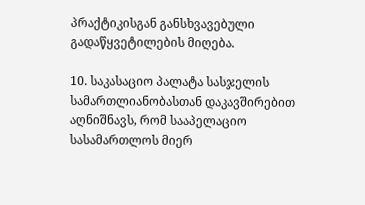პრაქტიკისგან განსხვავებული გადაწყვეტილების მიღება.

10. საკასაციო პალატა სასჯელის სამართლიანობასთან დაკავშირებით აღნიშნავს, რომ სააპელაციო სასამართლოს მიერ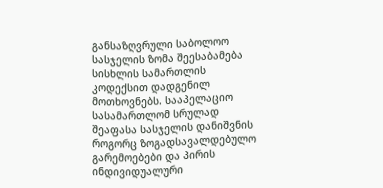განსაზღვრული საბოლოო სასჯელის ზომა შეესაბამება სისხლის სამართლის კოდექსით დადგენილ მოთხოვნებს. სააპელაციო სასამართლომ სრულად შეაფასა სასჯელის დანიშვნის როგორც ზოგადსავალდებულო გარემოებები და პირის ინდივიდუალური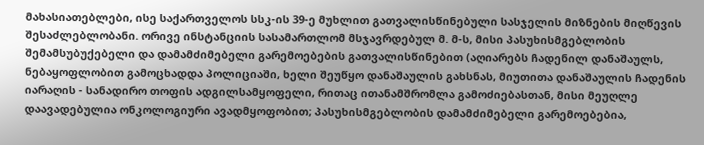მახასიათებლები, ისე საქართველოს სსკ-ის 39-ე მუხლით გათვალისწინებული სასჯელის მიზნების მიღწევის შესაძლებლობანი. ორივე ინსტანციის სასამართლომ მსჯავრდებულ მ. მ-ს, მისი პასუხისმგებლობის შემამსუბუქებელი და დამამძიმებელი გარემოებების გათვალისწინებით (აღიარებს ჩადენილ დანაშაულს, ნებაყოფლობით გამოცხადდა პოლიციაში, ხელი შეუწყო დანაშაულის გახსნას, მიუთითა დანაშაულის ჩადენის იარაღის - სანადირო თოფის ადგილსამყოფელი, რითაც ითანამშრომლა გამოძიებასთან, მისი მეუღლე დაავადებულია ონკოლოგიური ავადმყოფობით; პასუხისმგებლობის დამამძიმებელი გარემოებებია,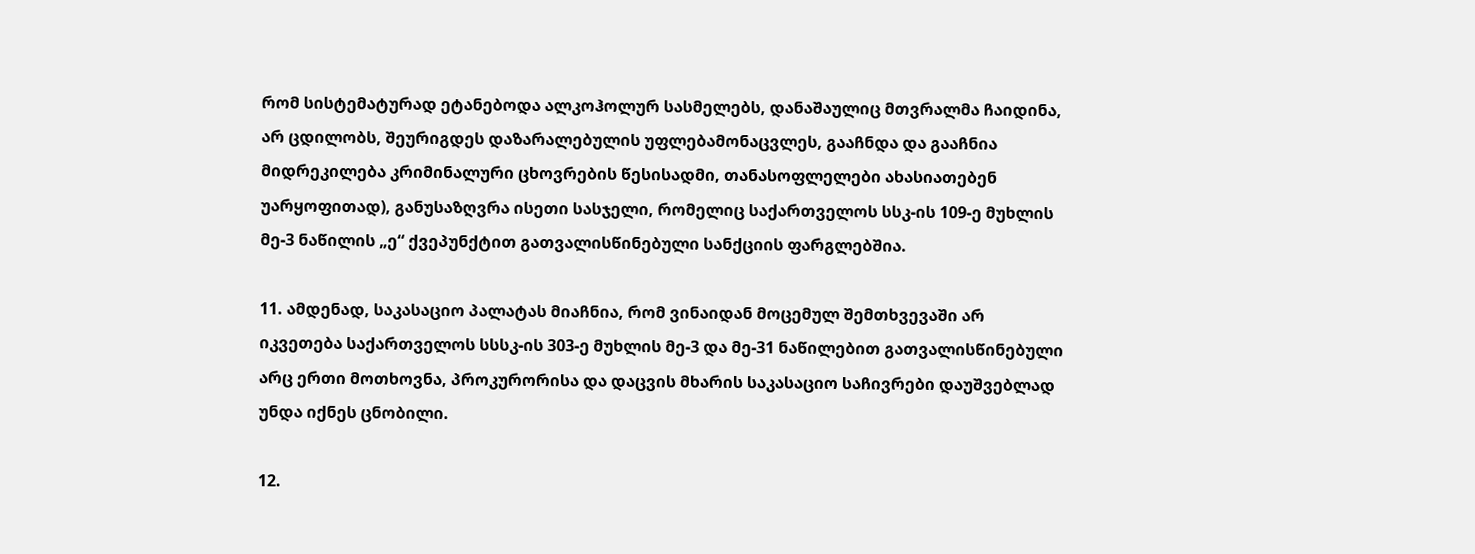რომ სისტემატურად ეტანებოდა ალკოჰოლურ სასმელებს, დანაშაულიც მთვრალმა ჩაიდინა, არ ცდილობს, შეურიგდეს დაზარალებულის უფლებამონაცვლეს, გააჩნდა და გააჩნია მიდრეკილება კრიმინალური ცხოვრების წესისადმი, თანასოფლელები ახასიათებენ უარყოფითად), განუსაზღვრა ისეთი სასჯელი, რომელიც საქართველოს სსკ-ის 109-ე მუხლის მე-3 ნაწილის „ე“ ქვეპუნქტით გათვალისწინებული სანქციის ფარგლებშია.

11. ამდენად, საკასაციო პალატას მიაჩნია, რომ ვინაიდან მოცემულ შემთხვევაში არ იკვეთება საქართველოს სსსკ-ის 303-ე მუხლის მე-3 და მე-31 ნაწილებით გათვალისწინებული არც ერთი მოთხოვნა, პროკურორისა და დაცვის მხარის საკასაციო საჩივრები დაუშვებლად უნდა იქნეს ცნობილი.

12.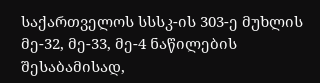საქართველოს სსსკ-ის 303-ე მუხლის მე-32, მე-33, მე-4 ნაწილების შესაბამისად,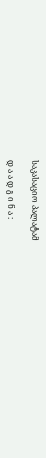საკასაციო პალატამ

დ ა ა დ გ ი ნ ა :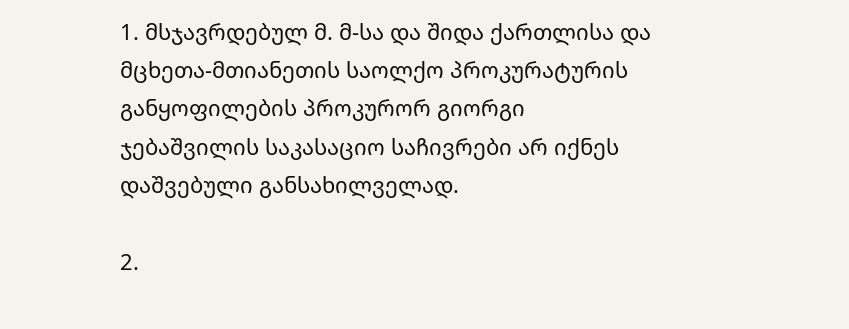1. მსჯავრდებულ მ. მ-სა და შიდა ქართლისა და მცხეთა-მთიანეთის საოლქო პროკურატურის განყოფილების პროკურორ გიორგი ჯებაშვილის საკასაციო საჩივრები არ იქნეს დაშვებული განსახილველად.

2.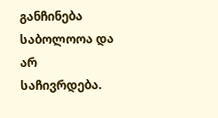განჩინება საბოლოოა და არ საჩივრდება.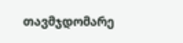თავმჯდომარე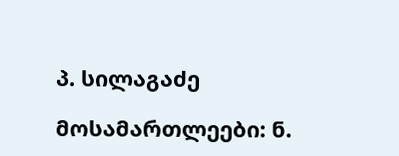პ. სილაგაძე

მოსამართლეები: ნ.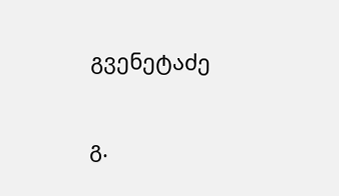გვენეტაძე

გ.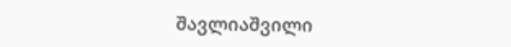შავლიაშვილი